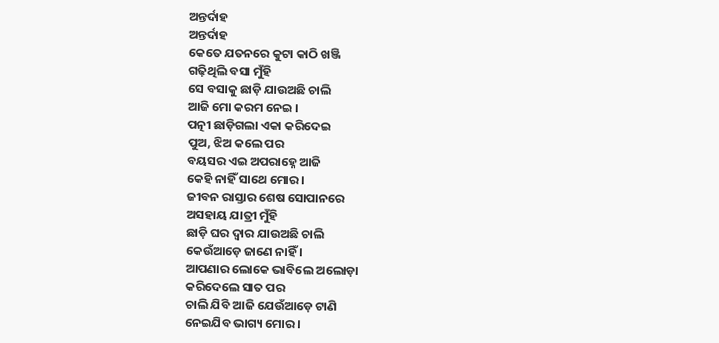ଅନ୍ତର୍ଦାହ
ଅନ୍ତର୍ଦାହ
କେତେ ଯତନରେ କୁଟା କାଠି ଖଞ୍ଜି
ଗଢ଼ିଥିଲି ବସା ମୁଁହି
ସେ ବସାକୁ ଛାଡ଼ି ଯାଉଅଛି ଚାଲି
ଆଜି ମୋ କରମ ନେଇ ।
ପତ୍ନୀ ଛାଡ଼ିଗଲା ଏକା କରିଦେଇ
ପୁଅ, ଝିଅ କଲେ ପର
ବୟସର ଏଇ ଅପରାହ୍ନେ ଆଜି
କେହି ନାହିଁ ସାଥେ ମୋର ।
ଜୀବନ ରାସ୍ତାର ଶେଷ ସୋପାନରେ
ଅସହାୟ ଯାତ୍ରୀ ମୁଁହି
ଛାଡ଼ି ଘର ଦ୍ୱାର ଯାଉଅଛି ଚାଲି
କେଉଁଆଡ଼େ ଜାଣେ ନାହିଁ ।
ଆପଣାର ଲୋକେ ଭାବିଲେ ଅଲୋଡ଼ା
କରିଦେଲେ ସାତ ପର
ଚାଲି ଯିବି ଆଜି ଯେଉଁଆଡ଼େ ଟାଣି
ନେଇଯିବ ଭାଗ୍ୟ ମୋର ।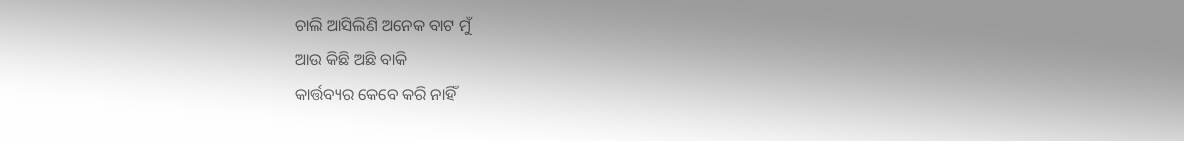ଚାଲି ଆସିଲିଣି ଅନେକ ବାଟ ମୁଁ
ଆଉ କିଛି ଅଛି ବାକି
କାର୍ତ୍ତବ୍ୟର କେବେ କରି ନାହିଁ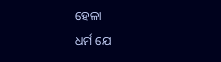ହେଳା
ଧର୍ମ ଯେ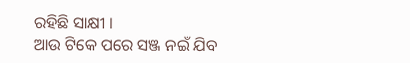ରହିଛି ସାକ୍ଷୀ ।
ଆଉ ଟିକେ ପରେ ସଞ୍ଜ ନଇଁ ଯିବ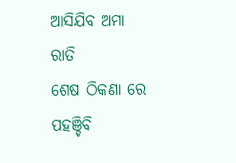ଆସିଯିବ ଅମା ରାତି
ଶେଷ ଠିକଣା ରେ ପହଞ୍ଚିବି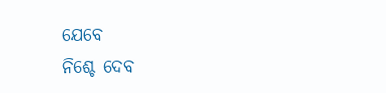ଯେବେ
ନିଶ୍ଚେ ଦେବ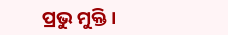ପ୍ରଭୁ ମୁକ୍ତି ।